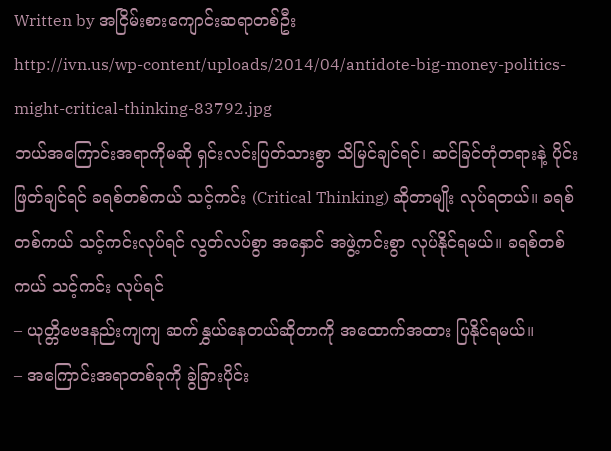Written by အငြိမ်းစားကျောင်းဆရာတစ်ဦး
http://ivn.us/wp-content/uploads/2014/04/antidote-big-money-politics-might-critical-thinking-83792.jpg
ဘယ်အကြောင်းအရာကိုမဆို ရှင်းလင်းပြတ်သားစွာ သိမြင်ချင်ရင်၊ ဆင်ခြင်တုံတရားနဲ့ ပိုင်းဖြတ်ချင်ရင် ခရစ်တစ်ကယ် သင့်ကင်း (Critical Thinking) ဆိုတာမျိုး လုပ်ရတယ်။ ခရစ်တစ်ကယ် သင့်ကင်းလုပ်ရင် လွတ်လပ်စွာ အနှောင် အဖွဲ့ကင်းစွာ လုပ်နိုင်ရမယ်။ ခရစ်တစ်ကယ် သင့်ကင်း လုပ်ရင်
– ယုတ္တိဗေဒနည်းကျကျ ဆက်နွှယ်နေတယ်ဆိုတာကို အထောက်အထား ပြနိုင်ရမယ်။
– အကြောင်းအရာတစ်ခုကို ခွဲခြားပိုင်း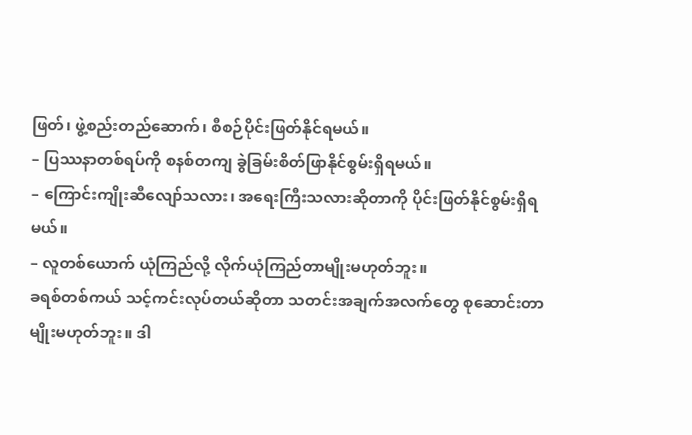ဖြတ်၊ ဖွဲ့စည်းတည်ဆောက်၊ စီစဉ်ပိုင်းဖြတ်နိုင်ရမယ်။
– ပြဿနာတစ်ရပ်ကို စနစ်တကျ ခွဲခြမ်းစိတ်ဖြာနိုင်စွမ်းရှိရမယ်။
– ကြောင်းကျိုးဆီလျော်သလား၊ အရေးကြီးသလားဆိုတာကို ပိုင်းဖြတ်နိုင်စွမ်းရှိရမယ်။
– လူတစ်ယောက် ယုံကြည်လို့ လိုက်ယုံကြည်တာမျိုးမဟုတ်ဘူး။
ခရစ်တစ်ကယ် သင့်ကင်းလုပ်တယ်ဆိုတာ သတင်းအချက်အလက်တွေ စုဆောင်းတာမျိုးမဟုတ်ဘူး။ ဒါ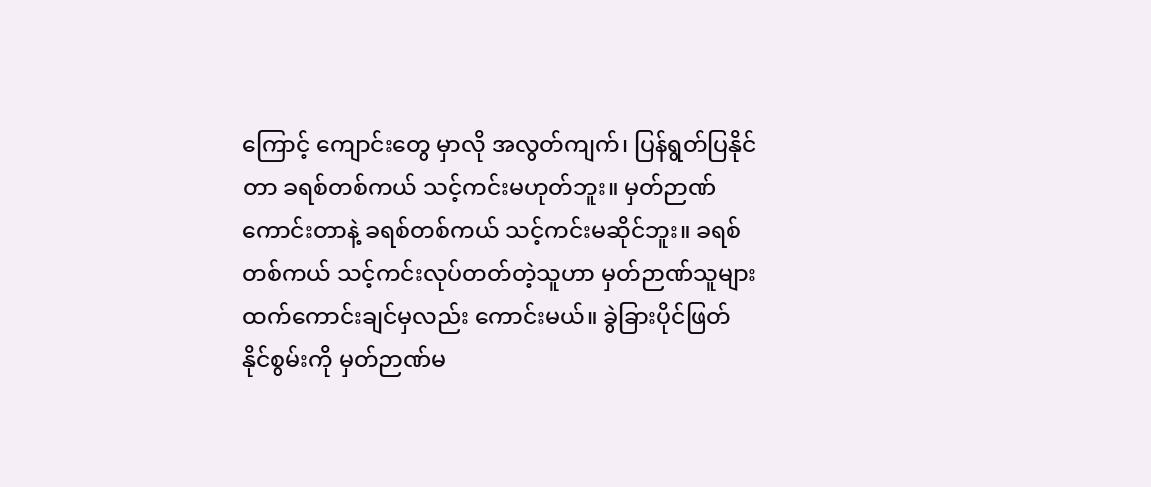ကြောင့် ကျောင်းတွေ မှာလို အလွတ်ကျက်၊ ပြန်ရွတ်ပြနိုင်တာ ခရစ်တစ်ကယ် သင့်ကင်းမဟုတ်ဘူး။ မှတ်ဉာဏ်ကောင်းတာနဲ့ ခရစ်တစ်ကယ် သင့်ကင်းမဆိုင်ဘူး။ ခရစ်တစ်ကယ် သင့်ကင်းလုပ်တတ်တဲ့သူဟာ မှတ်ဉာဏ်သူများထက်ကောင်းချင်မှလည်း ကောင်းမယ်။ ခွဲခြားပိုင်ဖြတ်နိုင်စွမ်းကို မှတ်ဉာဏ်မ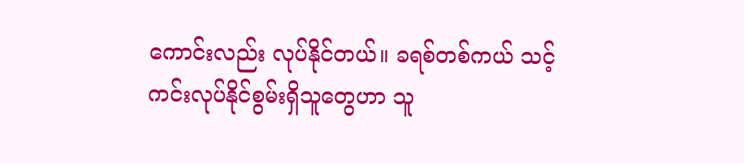ကောင်းလည်း လုပ်နိုင်တယ်။ ခရစ်တစ်ကယ် သင့်ကင်းလုပ်နိုင်စွမ်းရှိသူတွေဟာ သူ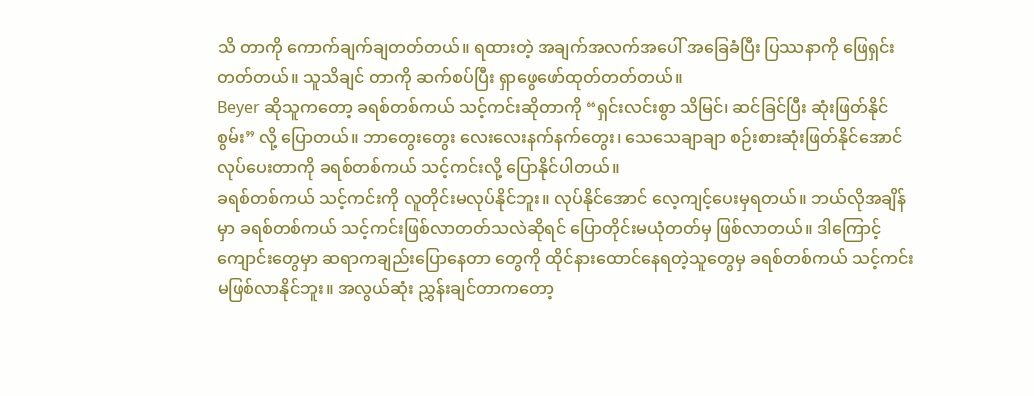သိ တာကို ကောက်ချက်ချတတ်တယ်။ ရထားတဲ့ အချက်အလက်အပေါ် အခြေခံပြီး ပြဿနာကို ဖြေရှင်းတတ်တယ်။ သူသိချင် တာကို ဆက်စပ်ပြီး ရှာဖွေဖော်ထုတ်တတ်တယ်။
Beyer ဆိုသူကတော့ ခရစ်တစ်ကယ် သင့်ကင်းဆိုတာကို “ရှင်းလင်းစွာ သိမြင်၊ ဆင်ခြင်ပြီး ဆုံးဖြတ်နိုင်စွမ်း” လို့ ပြောတယ်။ ဘာတွေးတွေး လေးလေးနက်နက်တွေး၊ သေသေချာချာ စဉ်းစားဆုံးဖြတ်နိုင်အောင်လုပ်ပေးတာကို ခရစ်တစ်ကယ် သင့်ကင်းလို့ ပြောနိုင်ပါတယ်။
ခရစ်တစ်ကယ် သင့်ကင်းကို လူတိုင်းမလုပ်နိုင်ဘူး။ လုပ်နိုင်အောင် လေ့ကျင့်ပေးမှရတယ်။ ဘယ်လိုအချိန်မှာ ခရစ်တစ်ကယ် သင့်ကင်းဖြစ်လာတတ်သလဲဆိုရင် ပြောတိုင်းမယုံတတ်မှ ဖြစ်လာတယ်။ ဒါကြောင့် ကျောင်းတွေမှာ ဆရာကချည်းပြောနေတာ တွေကို ထိုင်နားထောင်နေရတဲ့သူတွေမှ ခရစ်တစ်ကယ် သင့်ကင်းမဖြစ်လာနိုင်ဘူး။ အလွယ်ဆုံး ညွှန်းချင်တာကတော့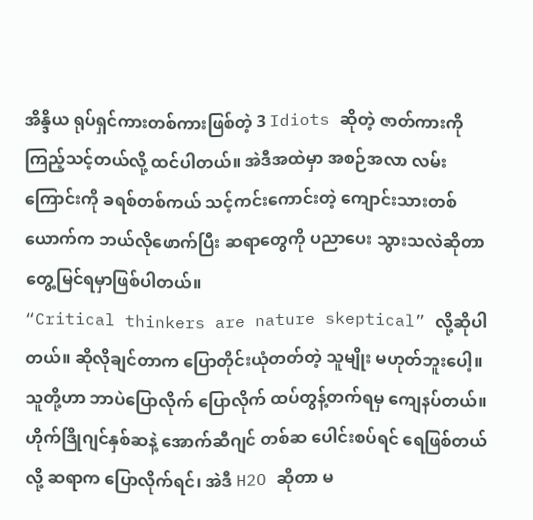အိန္ဒိယ ရုပ်ရှင်ကားတစ်ကားဖြစ်တဲ့ 3 Idiots ဆိုတဲ့ ဇာတ်ကားကို ကြည့်သင့်တယ်လို့ ထင်ပါတယ်။ အဲဒီအထဲမှာ အစဉ်အလာ လမ်းကြောင်းကို ခရစ်တစ်ကယ် သင့်ကင်းကောင်းတဲ့ ကျောင်းသားတစ်ယောက်က ဘယ်လိုဖောက်ပြီး ဆရာတွေကို ပညာပေး သွားသလဲဆိုတာ တွေ့မြင်ရမှာဖြစ်ပါတယ်။
“Critical thinkers are nature skeptical” လို့ဆိုပါတယ်။ ဆိုလိုချင်တာက ပြောတိုင်းယုံတတ်တဲ့ သူမျိုး မဟုတ်ဘူးပေါ့။ သူတို့ဟာ ဘာပဲပြောလိုက် ပြောလိုက် ထပ်တွန့်တက်ရမှ ကျေနပ်တယ်။ ဟိုက်ဒြိုဂျင်နှစ်ဆနဲ့ အောက်ဆီဂျင် တစ်ဆ ပေါင်းစပ်ရင် ရေဖြစ်တယ်လို့ ဆရာက ပြောလိုက်ရင်၊ အဲဒီ H2O ဆိုတာ မ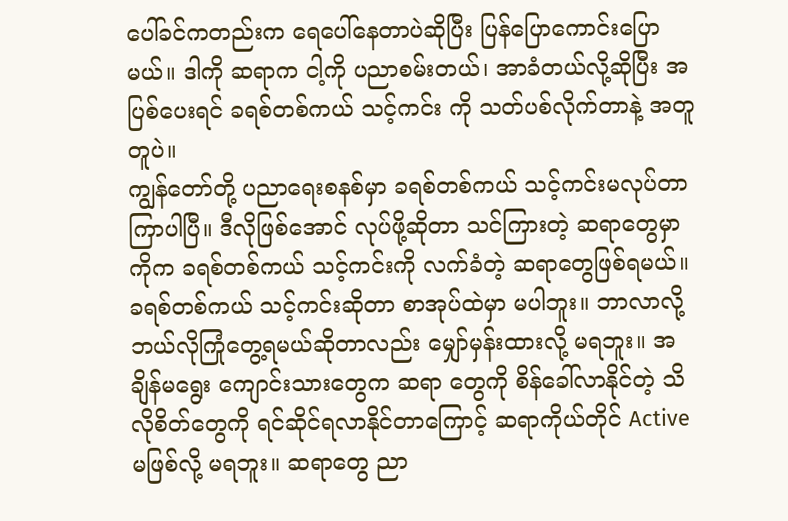ပေါ်ခင်ကတည်းက ရေပေါ်နေတာပဲဆိုပြီး ပြန်ပြောကောင်းပြောမယ်။ ဒါကို ဆရာက ငါ့ကို ပညာစမ်းတယ်၊ အာခံတယ်လို့ဆိုပြီး အပြစ်ပေးရင် ခရစ်တစ်ကယ် သင့်ကင်း ကို သတ်ပစ်လိုက်တာနဲ့ အတူတူပဲ။
ကျွန်တော်တို့ ပညာရေးစနစ်မှာ ခရစ်တစ်ကယ် သင့်ကင်းမလုပ်တာ ကြာပါပြီ။ ဒီလိုဖြစ်အောင် လုပ်ဖို့ဆိုတာ သင်ကြားတဲ့ ဆရာတွေမှာကိုက ခရစ်တစ်ကယ် သင့်ကင်းကို လက်ခံတဲ့ ဆရာတွေဖြစ်ရမယ်။ ခရစ်တစ်ကယ် သင့်ကင်းဆိုတာ စာအုပ်ထဲမှာ မပါဘူး။ ဘာလာလို့ ဘယ်လိုကြုံတွေ့ရမယ်ဆိုတာလည်း မျှော်မှန်းထားလို့ မရဘူး။ အချိန်မရွေး ကျောင်းသားတွေက ဆရာ တွေကို စိန်ခေါ်လာနိုင်တဲ့ သိလိုစိတ်တွေကို ရင်ဆိုင်ရလာနိုင်တာကြောင့် ဆရာကိုယ်တိုင် Active မဖြစ်လို့ မရဘူး။ ဆရာတွေ ညာ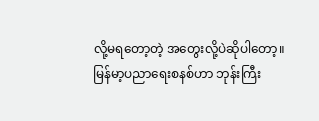လို့မရတော့တဲ့ အတွေးလို့ပဲဆိုပါတော့။
မြန်မာ့ပညာရေးစနစ်ဟာ ဘုန်းကြီး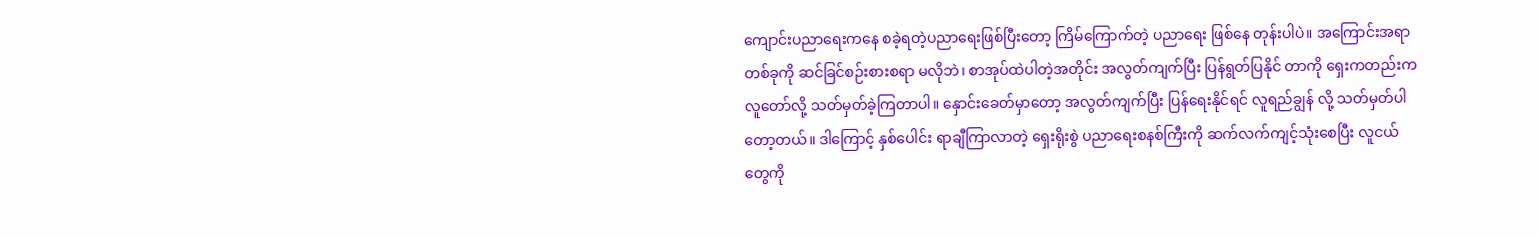ကျောင်းပညာရေးကနေ စခဲ့ရတဲ့ပညာရေးဖြစ်ပြီးတော့ ကြိမ်ကြောက်တဲ့ ပညာရေး ဖြစ်နေ တုန်းပါပဲ။ အကြောင်းအရာတစ်ခုကို ဆင်ခြင်စဉ်းစားစရာ မလိုဘဲ၊ စာအုပ်ထဲပါတဲ့အတိုင်း အလွတ်ကျက်ပြီး ပြန်ရွတ်ပြနိုင် တာကို ရှေးကတည်းက လူတော်လို့ သတ်မှတ်ခဲ့ကြတာပါ။ နှောင်းခေတ်မှာတော့ အလွတ်ကျက်ပြီး ပြန်ရေးနိုင်ရင် လူရည်ချွန် လို့ သတ်မှတ်ပါတော့တယ်။ ဒါကြောင့် နှစ်ပေါင်း ရာချီကြာလာတဲ့ ရှေးရိုးစွဲ ပညာရေးစနစ်ကြီးကို ဆက်လက်ကျင့်သုံးစေပြီး လူငယ်တွေကို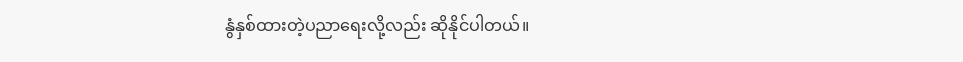နွံနှစ်ထားတဲ့ပညာရေးလို့လည်း ဆိုနိုင်ပါတယ်။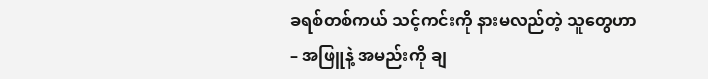ခရစ်တစ်ကယ် သင့်ကင်းကို နားမလည်တဲ့ သူတွေဟာ
– အဖြူနဲ့ အမည်းကို ချ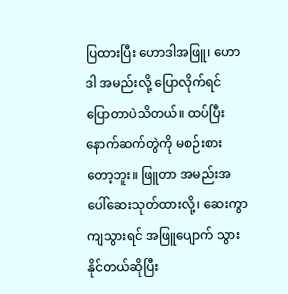ပြထားပြီး ဟောဒါအဖြူ၊ ဟောဒါ အမည်းလို့ ပြောလိုက်ရင် ပြောတာပဲသိတယ်။ ထပ်ပြီး နောက်ဆက်တွဲကို မစဉ်းစားတော့ဘူး။ ဖြူတာ အမည်းအပေါ်ဆေးသုတ်ထားလို့၊ ဆေးကွာကျသွားရင် အဖြူပျောက် သွားနိုင်တယ်ဆိုပြီး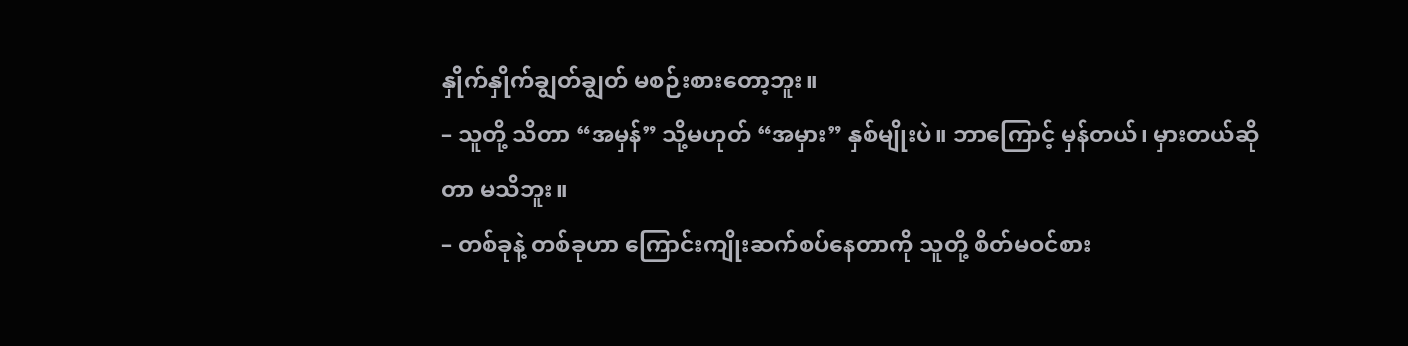နှိုက်နှိုက်ချွတ်ချွတ် မစဉ်းစားတော့ဘူး။
– သူတို့ သိတာ “အမှန်” သို့မဟုတ် “အမှား” နှစ်မျိုးပဲ။ ဘာကြောင့် မှန်တယ်၊ မှားတယ်ဆိုတာ မသိဘူး။
– တစ်ခုနဲ့ တစ်ခုဟာ ကြောင်းကျိုးဆက်စပ်နေတာကို သူတို့ စိတ်မဝင်စား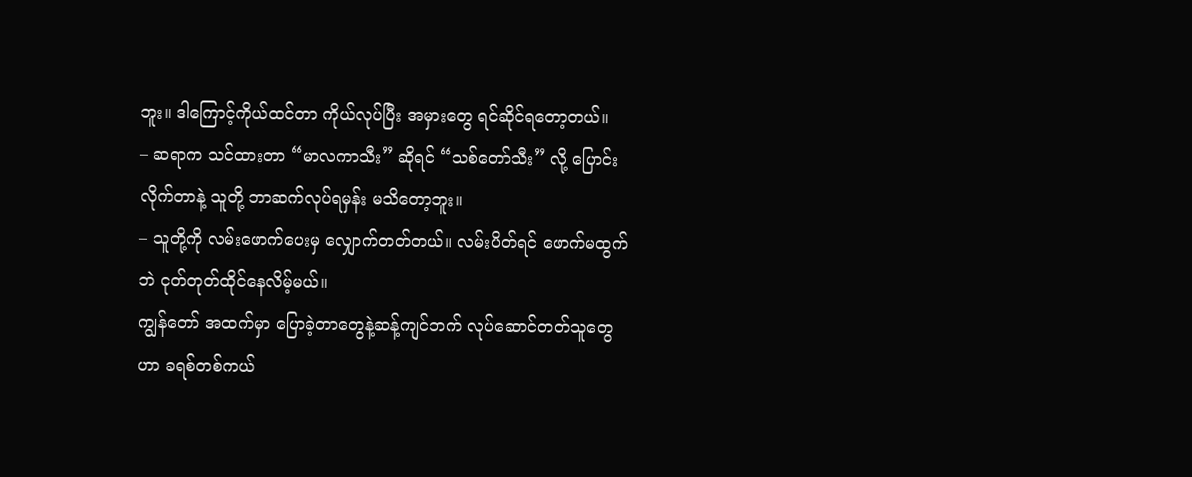ဘူး။ ဒါကြောင့်ကိုယ်ထင်တာ ကိုယ်လုပ်ပြီး အမှားတွေ ရင်ဆိုင်ရတော့တယ်။
– ဆရာက သင်ထားတာ “မာလကာသီး” ဆိုရင် “သစ်တော်သီး” လို့ ပြောင်းလိုက်တာနဲ့ သူတို့ ဘာဆက်လုပ်ရမှန်း မသိတော့ဘူး။
– သူတို့ကို လမ်းဖောက်ပေးမှ လျှောက်တတ်တယ်။ လမ်းပိတ်ရင် ဖောက်မထွက်ဘဲ ငုတ်တုတ်ထိုင်နေလိမ့်မယ်။
ကျွန်တော် အထက်မှာ ပြောခဲ့တာတွေနဲ့ဆန့်ကျင်ဘက် လုပ်ဆောင်တတ်သူတွေဟာ ခရစ်တစ်ကယ်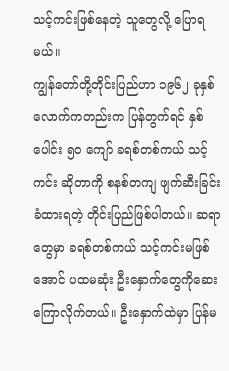သင့်ကင်းဖြစ်နေတဲ့ သူတွေလို့ ပြောရမယ်။
ကျွန်တော်တို့တိုင်းပြည်ဟာ ၁၉၆၂ ခုနှစ်လောက်ကတည်းက ပြန်တွက်ရင် နှစ်ပေါင်း ၅၀ ကျော် ခရစ်တစ်ကယ် သင့်ကင်း ဆိုတာကို စနစ်တကျ ဖျက်ဆီးခြင်း ခံထားရတဲ့ တိုင်းပြည်ဖြစ်ပါတယ်။ ဆရာတွေမှာ ခရစ်တစ်ကယ် သင့်ကင်းမဖြစ်အောင် ပထမဆုံး ဦးနှောက်တွေကိုဆေးကြောလိုက်တယ်။ ဦးနှောက်ထဲမှာ ပြန်မ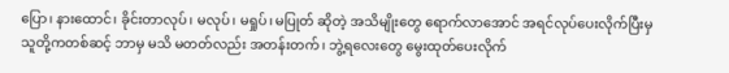ပြော၊ နားထောင်၊ ခိုင်းတာလုပ်၊ မလုပ်၊ မရှုပ်၊ မပြုတ် ဆိုတဲ့ အသိမျိုးတွေ ရောက်လာအောင် အရင်လုပ်ပေးလိုက်ပြီးမှ သူတို့ကတစ်ဆင့် ဘာမှ မသိ မတတ်လည်း အတန်းတက်၊ ဘွဲ့ရလေးတွေ မွေးထုတ်ပေးလိုက်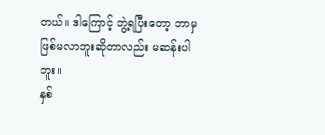တယ်။ ဒါကြောင့် ဘွဲ့ရပြီးတော့ ဘာမှ ဖြစ်မလာဘူးဆိုတာလည်း မဆန်းပါဘူး။
နှစ်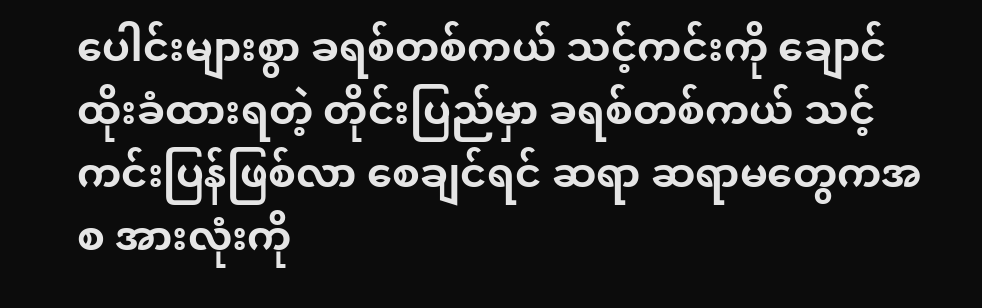ပေါင်းများစွာ ခရစ်တစ်ကယ် သင့်ကင်းကို ချောင်ထိုးခံထားရတဲ့ တိုင်းပြည်မှာ ခရစ်တစ်ကယ် သင့်ကင်းပြန်ဖြစ်လာ စေချင်ရင် ဆရာ ဆရာမတွေကအစ အားလုံးကို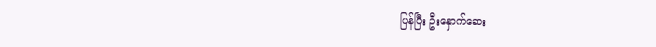ပြန်ပြီး ဦးနှောက်ဆေး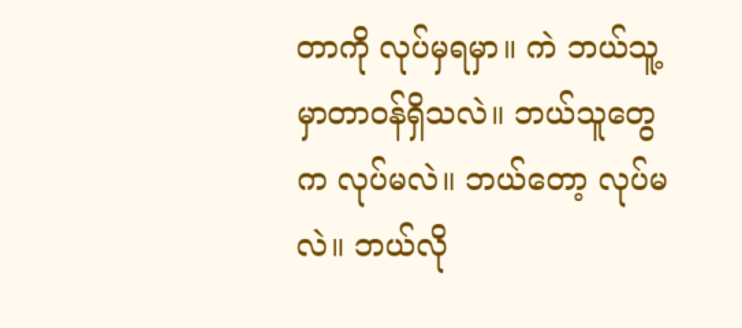တာကို လုပ်မှရမှာ။ ကဲ ဘယ်သူ့မှာတာဝန်ရှိသလဲ။ ဘယ်သူတွေက လုပ်မလဲ။ ဘယ်တော့ လုပ်မလဲ။ ဘယ်လို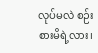လုပ်မလဲ စဉ်းစားမိရဲ့လား၊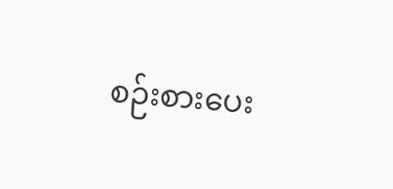စဉ်းစားပေး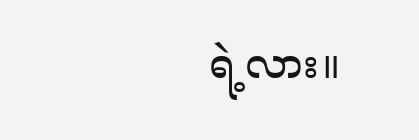ရဲ့လား။